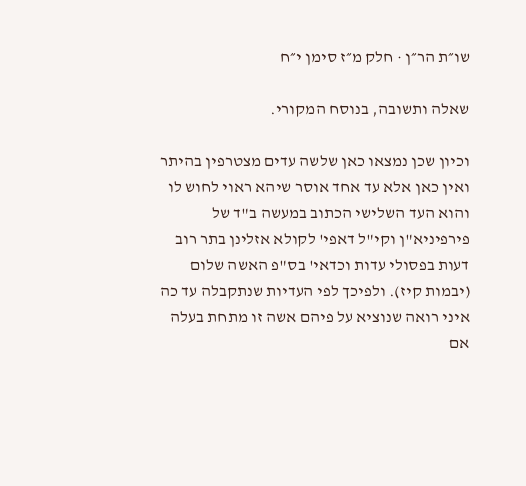שו״ת הר״ן · חלק מ״ז סימן י״ח

שאלה ותשובה, בנוסח המקורי.

וכיון שכן נמצאו כאן שלשה עדים מצטרפין בהיתר ואין כאן אלא עד אחד אוסר שיהא ראוי לחוש לו והוא העד השלישי הכתוב במעשה ב"ד של פירפיניא"ן וקי"ל דאפי' לקולא אזלינן בתר רוב דעות בפסולי עדות וכדאי' בס"פ האשה שלום (יבמות קיז). ולפיכך לפי העדיות שנתקבלה עד כה איני רואה שנוציא על פיהם אשה זו מתחת בעלה אם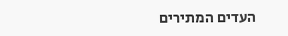העדים המתירים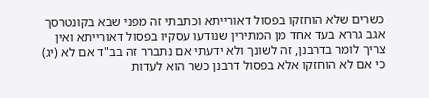כשרים שלא הוחזקו בפסול דאורייתא וכתבתי זה מפני שבא בקונטרסך אגב גררא בעד אחד מן המתירין שנודעו עסקיו בפסול דאורייתא ואין צריך לומר בדרבנן, זה לשונך ולא ידעתי אם נתברר זה בב"ד אם לא (יג) כי אם לא הוחזקו אלא בפסול דרבנן כשר הוא לעדות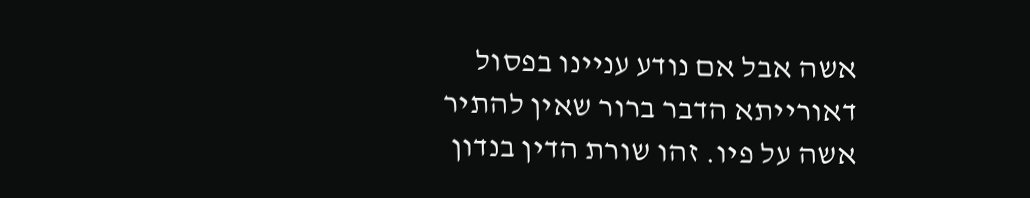אשה אבל אם נודע עניינו בפסול דאורייתא הדבר ברור שאין להתיר אשה על פיו. זהו שורת הדין בנדון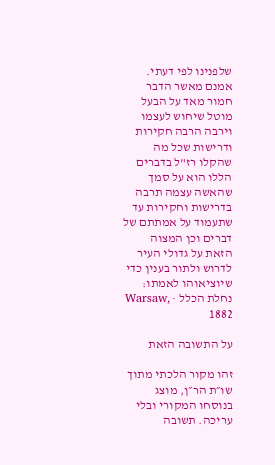שלפנינו לפי דעתי. אמנם מאשר הדבר חמור מאד על הבעל מוטל שיחוש לעצמו וירבה הרבה חקירות ודרישות שכל מה שהקלו רז"ל בדברים הללו הוא על סמך שהאשה עצמה תרבה בדרישות וחקירות עד שתעמוד על אמתתם של דברים וכן המצוה הזאת על גדולי העיר לדרוש ולתור בענין כדי שיוציאוהו לאמתו:
נחלת הכלל · Warsaw, 1882

על התשובה הזאת

זהו מקור הלכתי מתוך שו״ת הר״ן, מוצג בנוסחו המקורי ובלי עריכה. תשובה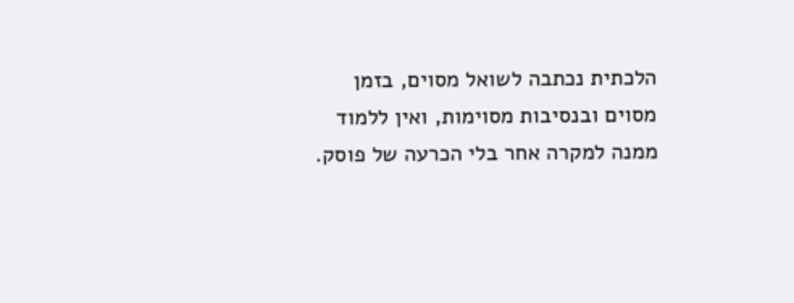הלכתית נכתבה לשואל מסוים, בזמן מסוים ובנסיבות מסוימות, ואין ללמוד ממנה למקרה אחר בלי הכרעה של פוסק.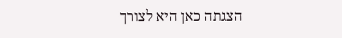הצגתה כאן היא לצורך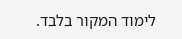לימוד המקור בלבד.